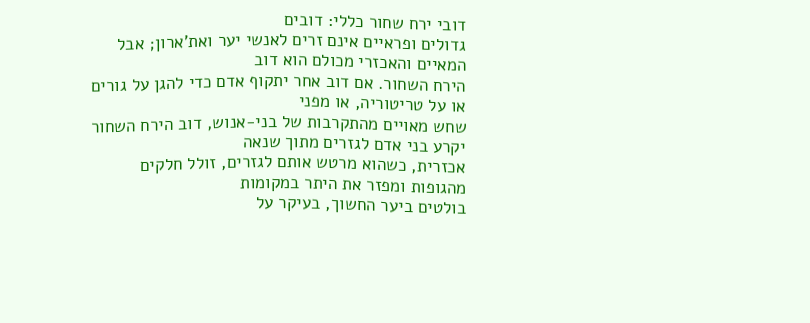דובי ירח שחור כללי: דובים
גדולים ופראיים אינם זרים לאנשי יער ואת'ארון; אבל המאיים והאכזרי מכולם הוא דוב
הירח השחור. אם דוב אחר יתקוף אדם כדי להגן על גורים או על טריטוריה, או מפני
שחש מאויים מהתקרבות של בני-אנוש, דוב הירח השחור יקרע בני אדם לגזרים מתוך שנאה
אכזרית, כשהוא מרטש אותם לגזרים, זולל חלקים מהגופות ומפזר את היתר במקומות
בולטים ביער החשוך, בעיקר על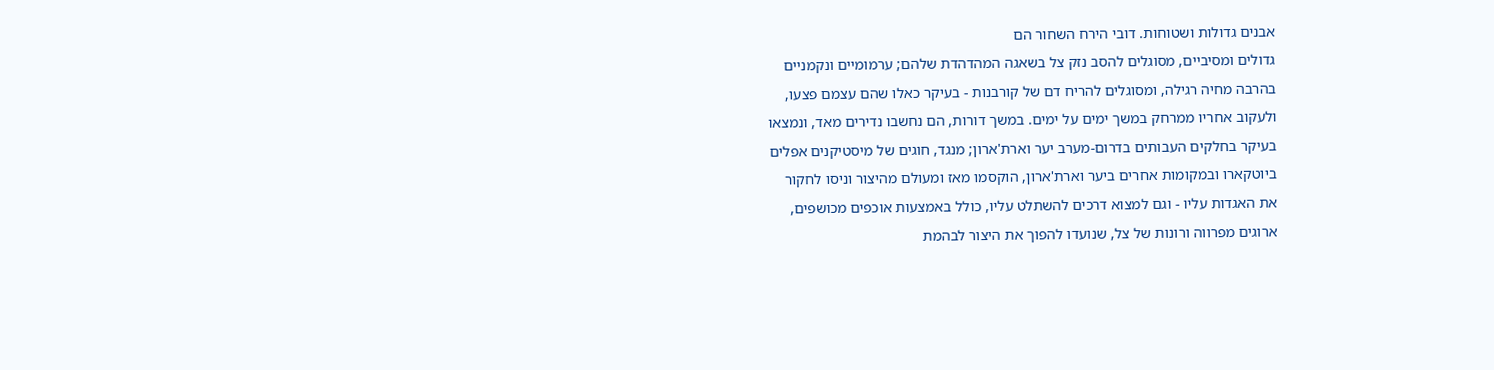אבנים גדולות ושטוחות. דובי הירח השחור הם
גדולים ומסיביים, מסוגלים להסב נזק צל בשאגה המהדהדת שלהם; ערמומיים ונקמניים
בהרבה מחיה רגילה, ומסוגלים להריח דם של קורבנות - בעיקר כאלו שהם עצמם פצעו,
ולעקוב אחריו ממרחק במשך ימים על ימים. במשך דורות, הם נחשבו נדירים מאד, ונמצאו
בעיקר בחלקים העבותים בדרום-מערב יער וארת'ארון; מנגד, חוגים של מיסטיקנים אפלים
ביוטקארו ובמקומות אחרים ביער וארת'ארון, הוקסמו מאז ומעולם מהיצור וניסו לחקור
את האגדות עליו - וגם למצוא דרכים להשתלט עליו, כולל באמצעות אוכפים מכושפים,
ארוגים מפרווה ורונות של צל, שנועדו להפוך את היצור לבהמת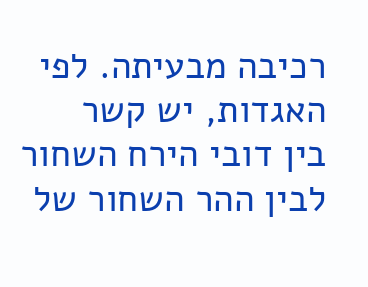רכיבה מבעיתה. לפי האגדות, יש קשר
בין דובי הירח השחור לבין ההר השחור של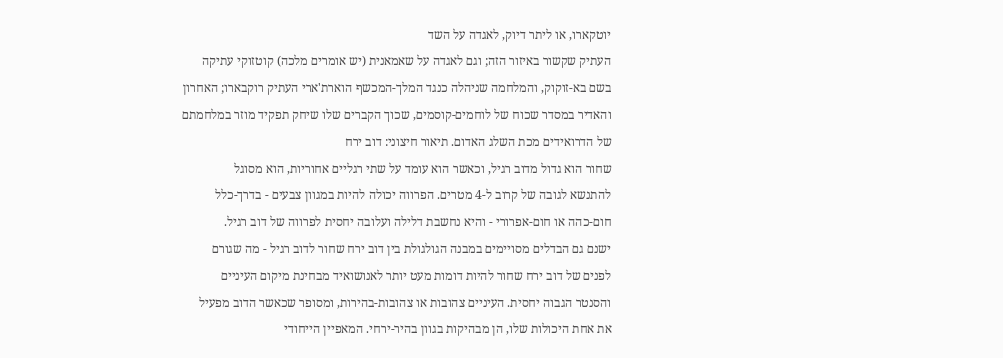יוטקארו, או ליתר דיוק, לאגדה על השד
העתיק שקשור באיזור הזה; וגם לאגדה על שאמאנית (יש אומרים מלכה) קוטזוקי עתיקה
בשם בא-זוקוק, והמלחמה שניהלה כנגד המלך-המכשף הוארת'ארי העתיק רוקבארו; האחרון
והאדיר במסדר שכוח של לוחמים-קוסמים, שכוך הקברים שלו שיחק תפקיד מוזר במלחמתם
של הדרואידים מכת השלג האדום. תיאור חיצוני: דוב ירח
שחור הוא גדול מדוב רגיל, וכאשר הוא עומד על שתי רגליים אחוריות, הוא מסוגל
להתנשא לגובה של קרוב ל-4 מטרים. הפרווה יכולה להיות במגוון צבעים - בדרך-כלל
חום-כהה או חום-אפרורי - והיא נחשבת דלילה ועלובה יחסית לפרווה של דוב רגיל.
ישנם גם הבדלים מסויימים במבנה הגולגולת בין דוב ירח שחור לדוב רגיל - מה שגורם
לפנים של דוב ירח שחור להיות דומות מעט יותר לאנושואיד מבחינת מיקום העיניים
והסנטר הגבוה יחסית. העיניים צהובות או צהובות-בהירות, ומסופר שכאשר הדוב מפעיל
את אחת היכולות שלו, הן מבהיקות בגוון בהיר-ירחי. המאפיין הייחודי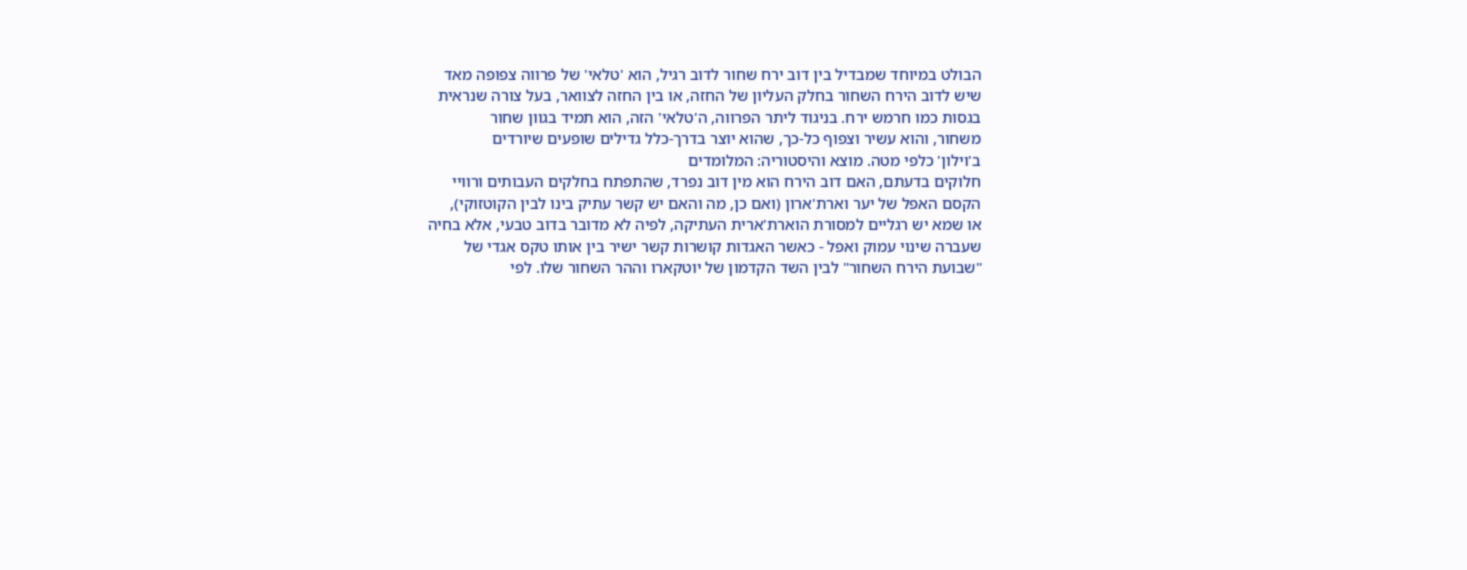הבולט במיוחד שמבדיל בין דוב ירח שחור לדוב רגיל, הוא 'טלאי' של פרווה צפופה מאד
שיש לדוב הירח השחור בחלק העליון של החזה, או בין החזה לצוואר, בעל צורה שנראית
בגסות כמו חרמש ירח. בניגוד ליתר הפרווה, ה'טלאי' הזה, הוא תמיד בגוון שחור
משחור, והוא עשיר וצפוף כל-כך, שהוא יוצר בדרך-כלל גדילים שופעים שיורדים
ב'וילון' כלפי מטה. מוצא והיסטוריה: המלומדים
חלוקים בדעתם, האם דוב הירח הוא מין דוב נפרד, שהתפתח בחלקים העבותים ורוויי
הקסם האפל של יער וארת'ארון (ואם כן, מה והאם יש קשר עתיק בינו לבין הקוטזוקי),
או שמא יש רגליים למסורת הוארת'ארית העתיקה, לפיה לא מדובר בדוב טבעי, אלא בחיה
שעברה שינוי עמוק ואפל - כאשר האגדות קושרות קשר ישיר בין אותו טקס אגדי של
"שבועת הירח השחור" לבין השד הקדמון של יוטקארו וההר השחור שלו. לפי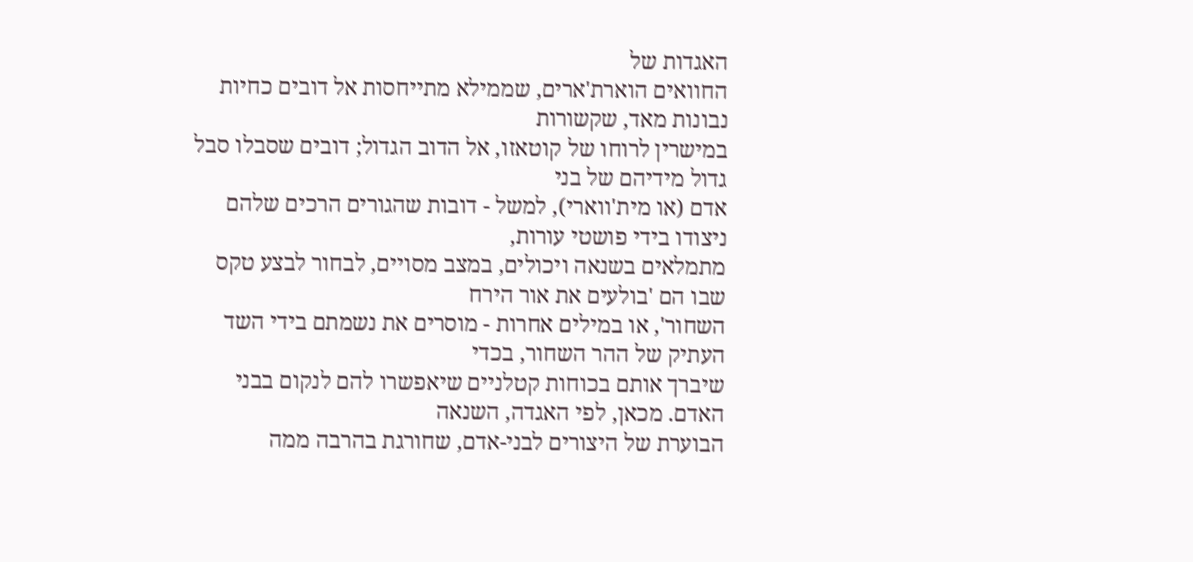האגדות של
החוואים הוארת'ארים, שממילא מתייחסות אל דובים כחיות נבונות מאד, שקשורות
במישרין לרוחו של קוטאזו, אל הדוב הגדול; דובים שסבלו סבל גדול מידיהם של בני
אדם (או מית'ווארי), למשל - דובות שהגורים הרכים שלהם ניצודו בידי פושטי עורות,
מתמלאים בשנאה ויכולים, במצב מסויים, לבחור לבצע טקס שבו הם 'בולעים את אור הירח
השחור', או במילים אחרות - מוסרים את נשמתם בידי השד העתיק של ההר השחור, בכדי
שיברך אותם בכוחות קטלניים שיאפשרו להם לנקום בבני האדם. מכאן, לפי האגדה, השנאה
הבוערת של היצורים לבני-אדם, שחורגת בהרבה ממה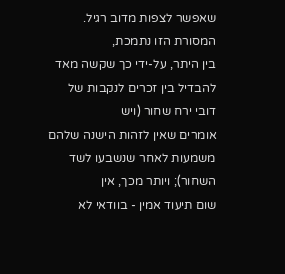שאפשר לצפות מדוב רגיל. המסורת הזו נתמכת,
בין היתר, על-ידי כך שקשה מאד להבדיל בין זכרים לנקבות של דובי ירח שחור (ויש
אומרים שאין לזהות הישנה שלהם משמעות לאחר שנשבעו לשד השחור); ויותר מכך, אין
שום תיעוד אמין - בוודאי לא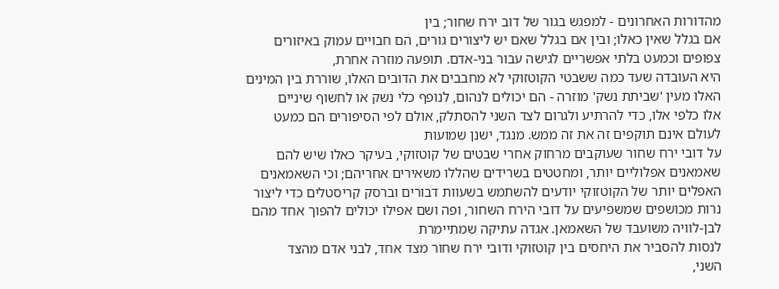מהדורות האחרונים - למפגש בגור של דוב ירח שחור; בין
אם בגלל שאין כאלו; ובין אם בגלל שאם יש ליצורים גורים, הם חבויים עמוק באיזורים
צפופים וכמעט בלתי אפשריים לגישה עבור בני-אדם. תופעה מוזרה אחרת,
היא העובדה שעד כמה ששבטי הקוטזוקי לא מחבבים את הדובים האלו, שוררת בין המינים
האלו מעין 'שביתת נשק' מוזרה - הם יכולים לנהום, לנופף כלי נשק או לחשוף שיניים
אלו כלפי אלו, כדי להרתיע ולגרום לצד השני להסתלק, אולם לפי הסיפורים הם כמעט
לעולם אינם תוקפים זה את זה ממש. מנגד, ישנן שמועות
על דובי ירח שחור שעוקבים מרחוק אחרי שבטים של קוטזוקי, בעיקר כאלו שיש להם
שאמאנים אפלוליים יותר, ומחטטים בשרידים שהללו משאירים אחריהם; וכי השאמאנים
האפלים יותר של הקוטזוקי יודעים להשתמש בשעוות דבורים וברסק קריסטלים כדי ליצור
נרות מכושפים שמשפיעים על דובי הירח השחור, ופה ושם אפילו יכולים להפוך אחד מהם
לבן-לוויה משועבד של השאמאן. אגדה עתיקה שמתיימרת
לנסות להסביר את היחסים בין קוטזוקי ודובי ירח שחור מצד אחד, לבני אדם מהצד
השני,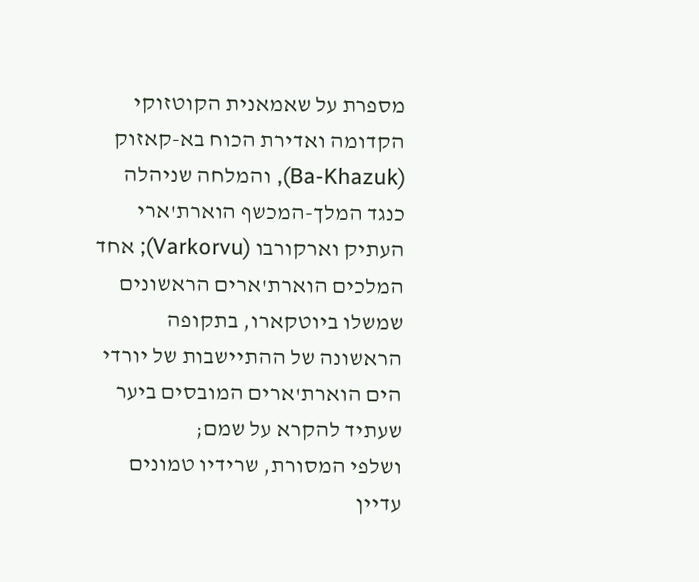מספרת על שאמאנית הקוטזוקי הקדומה ואדירת הכוח בא-קאזוק (Ba-Khazuk), והמלחה שניהלה כנגד המלך-המכשף הוארת'ארי העתיק וארקורבו (Varkorvu); אחד המלכים הוארת'ארים הראשונים שמשלו ביוטקארו, בתקופה
הראשונה של ההתיישבות של יורדי הים הוארת'ארים המובסים ביער שעתיד להקרא על שמם;
ושלפי המסורת, שרידיו טמונים עדיין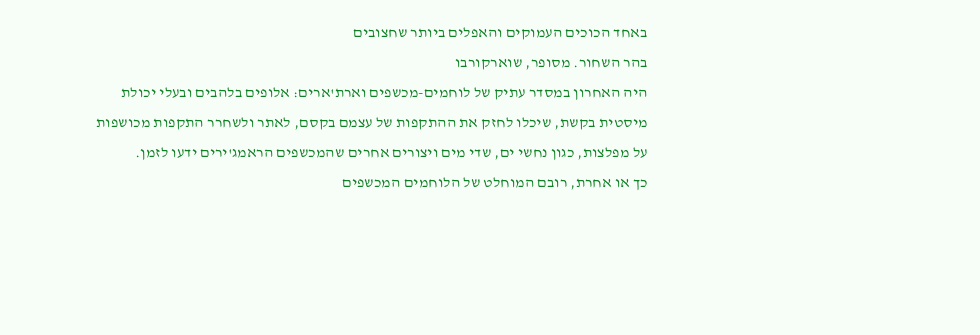באחד הכוכים העמוקים והאפלים ביותר שחצובים
בהר השחור. מסופר, שוארקורבו
היה האחרון במסדר עתיק של לוחמים-מכשפים וארת'ארים: אלופים בלהבים ובעלי יכולת
מיסטית בקשת, שיכלו לחזק את ההתקפות של עצמם בקסם, לאתר ולשחרר התקפות מכושפות
על מפלצות, כגון נחשי ים, שדי מים ויצורים אחרים שהמכשפים הראמג'ירים ידעו לזמן.
כך או אחרת, רובם המוחלט של הלוחמים המכשפים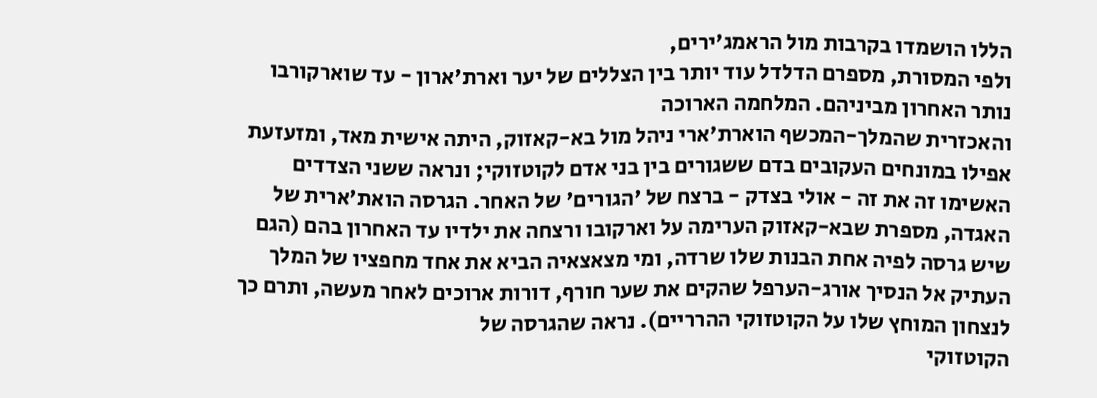הללו הושמדו בקרבות מול הראמג'ירים,
ולפי המסורת, מספרם הדלדל עוד יותר בין הצללים של יער וארת'ארון - עד שוארקורבו
נותר האחרון מביניהם. המלחמה הארוכה
והאכזרית שהמלך-המכשף הוארת'ארי ניהל מול בא-קאזוק, היתה אישית מאד, ומזעזעת
אפילו במונחים העקובים בדם ששגורים בין בני אדם לקוטזוקי; ונראה ששני הצדדים
האשימו זה את זה - אולי בצדק - ברצח של 'הגורים' של האחר. הגרסה הואת'ארית של
האגדה, מספרת שבא-קאזוק הערימה על וארקובו ורצחה את ילדיו עד האחרון בהם (הגם
שיש גרסה לפיה אחת הבנות שלו שרדה, ומי מצאצאיה הביא את אחד מחפציו של המלך
העתיק אל הנסיך אורג-הערפל שהקים את שער חורף, דורות ארוכים לאחר מעשה, ותרם כך
לנצחון המוחץ שלו על הקוטזוקי ההרריים). נראה שהגרסה של
הקוטזוקי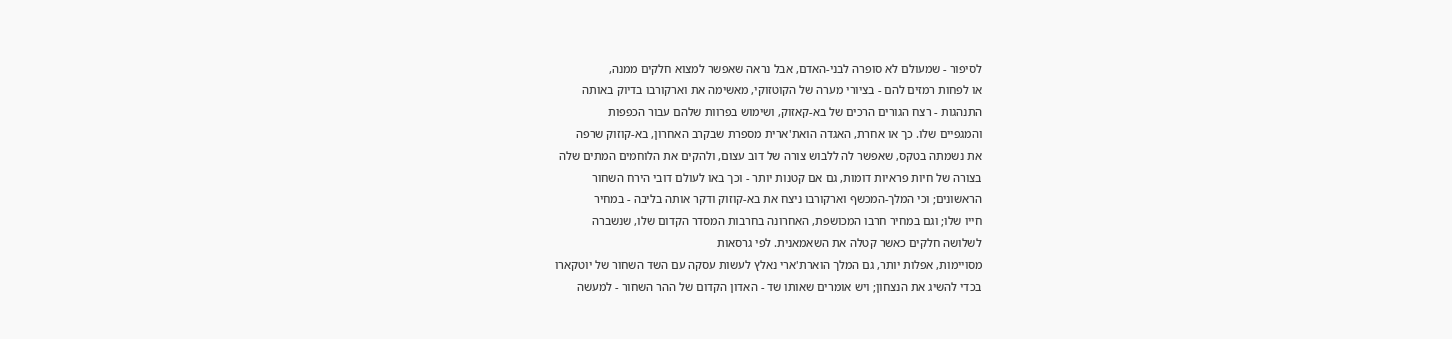לסיפור - שמעולם לא סופרה לבני-האדם, אבל נראה שאפשר למצוא חלקים ממנה,
או לפחות רמזים להם - בציורי מערה של הקוטזוקי, מאשימה את וארקורבו בדיוק באותה
התנהגות - רצח הגורים הרכים של בא-קאזוק, ושימוש בפרוות שלהם עבור הכפפות
והמגפיים שלו. כך או אחרת, האגדה הואת'ארית מספרת שבקרב האחרון, בא-קוזוק שרפה
את נשמתה בטקס, שאפשר לה ללבוש צורה של דוב עצום, ולהקים את הלוחמים המתים שלה
בצורה של חיות פראיות דומות, גם אם קטנות יותר - וכך באו לעולם דובי הירח השחור
הראשונים; וכי המלך-המכשף וארקורבו ניצח את בא-קוזוק ודקר אותה בליבה - במחיר
חייו שלו; וגם במחיר חרבו המכושפת, האחרונה בחרבות המסדר הקדום שלו, שנשברה
לשלושה חלקים כאשר קטלה את השאמאנית. לפי גרסאות
מסויימות, אפלות יותר, גם המלך הוארת'ארי נאלץ לעשות עסקה עם השד השחור של יוטקארו
בכדי להשיג את הנצחון; ויש אומרים שאותו שד - האדון הקדום של ההר השחור - למעשה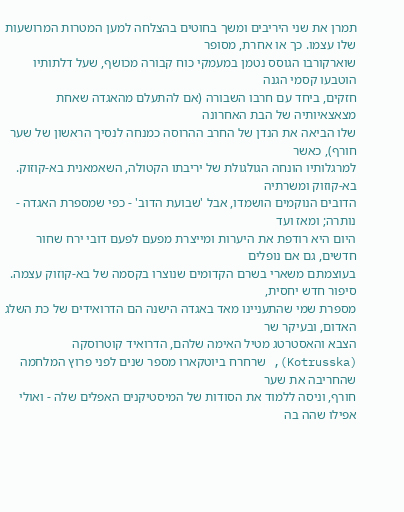תמרן את שני היריבים ומשך בחוטים בהצלחה למען המטרות המרושעות שלו עצמו. כך או אחרת, מסופר
שוארקורבו הגוסס נטמן במעמקי כוח קבורה מכושף, שעל דלתותיו הוטבעו קסמי הגנה
חזקים, ביחד עם חרבו השבורה (אם להתעלם מהאגדה שאחת מצאצאיותיה של הבת האחרונה
שלו הביאה את הנדן של החרב ההרוסה כמנחה לנסיך הראשון של שער חורף), כאשר
למרגלותיו הונחה הגולגולת של יריבתו הקטולה, השאמאנית בא-קוזוק. בא-קוזוק ומשרתיה
הדובים הנוקמים הושמדו, אבל 'שבועת הדוב' - כפי שמספרת האגדה - נותרה; ומאז ועד
היום היא רודפת את היערות ומייצרת מפעם לפעם דובי ירח שחור חדשים, גם אם נופלים
בעוצמתם משארי בשרם הקדומים שנוצרו בקסמה של בא-קוזוק עצמה. סיפור חדש יחסית,
מספרת שמי שהתעניינו מאד באגדה הישנה הם הדרואידים של כת השלג האדום, ובעיקר שר
הצבא והאסטרטג מטיל האימה שלהם, הדרואיד קוטרוסקה (Kotrusska), שרחרח ביוטקארו מספר שנים לפני פרוץ המלחמה שהחריבה את שער
חורף, וניסה ללמוד את הסודות של המיסטיקנים האפלים שלה - ואולי אפילו שהה בה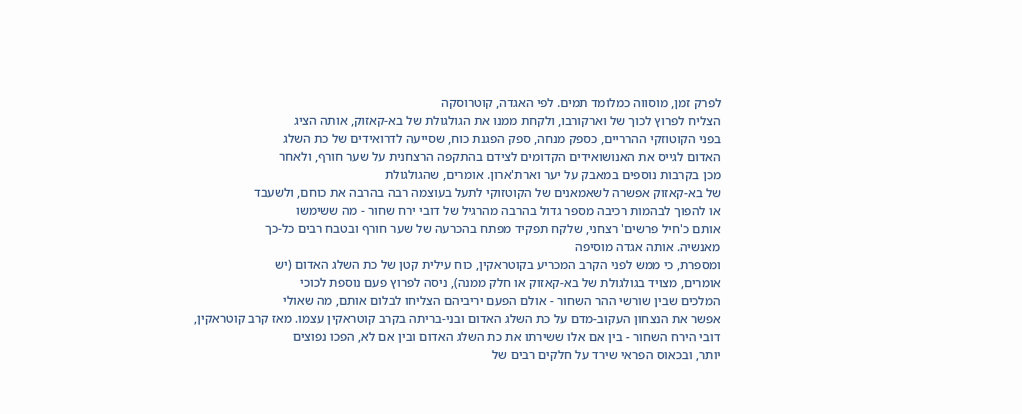לפרק זמן, מוסווה כמלומד תמים. לפי האגדה, קוטרוסקה
הצליח לפרוץ לכוך של וארקורבו, ולקחת ממנו את הגולגולת של בא-קאזוק, אותה הציג
בפני הקוטוזקי ההרריים, כספק מנחה, ספק הפגנת כוח, שסייעה לדרואידים של כת השלג
האדום לגייס את האנושואידים הקדומים לצידם בהתקפה הרצחנית על שער חורף, ולאחר
מכן בקרבות נוספים במאבק על יער וארת'ארון. אומרים, שהגולגולת
של בא-קאזוק אפשרה לשאמאנים של הקוטזוקי לתעל בעוצמה רבה בהרבה את כוחם, ולשעבד
או להפוך לבהמות רכיבה מספר גדול בהרבה מהרגיל של דובי ירח שחור - מה ששימשו
אותם כ'חיל פרשים' רצחני, שלקח תפקיד מפתח בהכרעה של שער חורף ובטבח רבים כל-כך
מאנשיה. אותה אגדה מוסיפה
ומספרת, כי ממש לפני הקרב המכריע בקוטראקין, כוח עילית קטן של כת השלג האדום (יש
אומרים, מצויד בגולגולת של בא-קאזוק או חלק ממנה), ניסה לפרוץ פעם נוספת לכוכי
המלכים שבין שורשי ההר השחור - אולם הפעם יריביהם הצליחו לבלום אותם, מה שאולי
אפשר את הנצחון העקוב-מדם על כת השלג האדום ובני-בריתה בקרב קוטראקין עצמו. מאז קרב קוטראקין,
דובי הירח השחור - בין אם אלו ששירתו את כת השלג האדום ובין אם לא, הפכו נפוצים
יותר, ובכאוס הפראי שירד על חלקים רבים של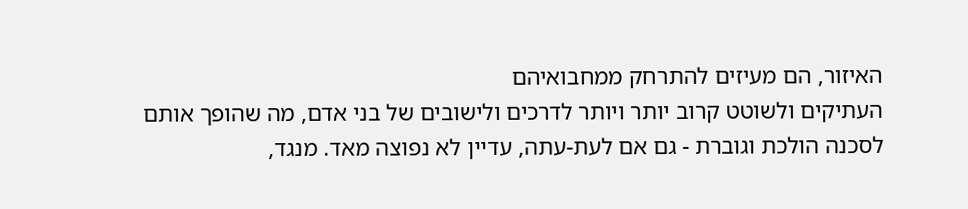האיזור, הם מעיזים להתרחק ממחבואיהם
העתיקים ולשוטט קרוב יותר ויותר לדרכים ולישובים של בני אדם, מה שהופך אותם
לסכנה הולכת וגוברת - גם אם לעת-עתה, עדיין לא נפוצה מאד. מנגד,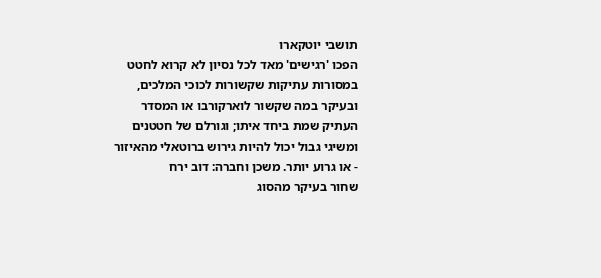תושבי יוטקארו
הפכו 'רגישים' מאד לכל נסיון לא קרוא לחטט במסורות עתיקות שקשורות לכוכי המלכים,
ובעיקר במה שקשור לוארקורבו או המסדר העתיק שמת ביחד איתו; וגורלם של חטטנים
ומשיגי גבול יכול להיות גירוש ברוטאלי מהאיזור - או גרוע יותר. משכן וחברה: דוב ירח
שחור בעיקר מהסוג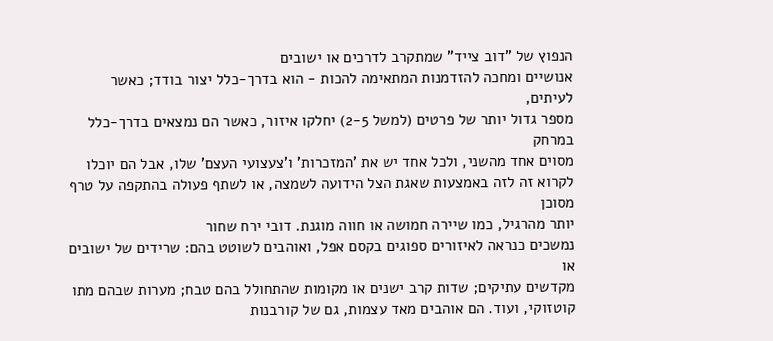הנפוץ של "דוב צייד" שמתקרב לדרכים או ישובים
אנושיים ומחכה להזדמנות המתאימה להכות - הוא בדרך-כלל יצור בודד; כאשר לעיתים,
מספר גדול יותר של פרטים (למשל 2-5) יחלקו איזור, כאשר הם נמצאים בדרך-כלל במרחק
מסוים אחד מהשני, ולכל אחד יש את 'המזכרות' ו'צעצועי העצם' שלו, אבל הם יוכלו
לקרוא זה לזה באמצעות שאגת הצל הידועה לשמצה, או לשתף פעולה בהתקפה על טרף מסוכן
יותר מהרגיל, כמו שיירה חמושה או חווה מוגנת. דובי ירח שחור
נמשכים כנראה לאיזורים ספוגים בקסם אפל, ואוהבים לשוטט בהם: שרידים של ישובים או
מקדשים עתיקים; שדות קרב ישנים או מקומות שהתחולל בהם טבח; מערות שבהם מתו
קוטזוקי, ועוד. הם אוהבים מאד עצמות, גם של קורבנות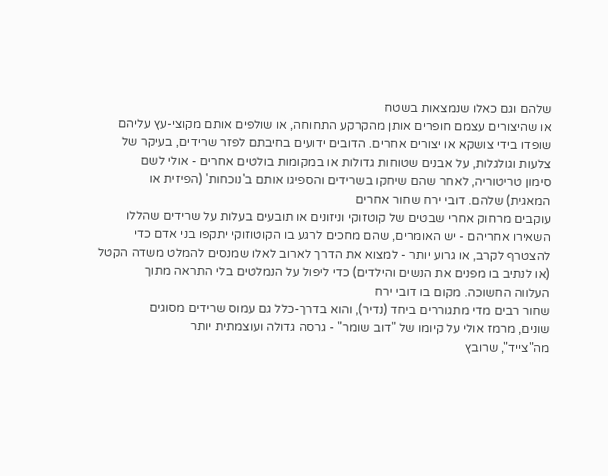שלהם וגם כאלו שנמצאות בשטח
או שהיצורים עצמם חופרים אותן מהקרקע התחוחה, או שולפים אותם מקוצי-עץ עליהם
שופדו בידי צושקא או יצורים אחרים. הדובים ידועים בחיבתם לפזר שרידים, בעיקר של
צלעות וגולגלות, על אבנים שטוחות גדולות או במקומות בולטים אחרים - אולי לשם
סימון טריטוריה, לאחר שהם שיחקו בשרידים והספיגו אותם ב'נוכחות' (הפיזית או
המאגית) שלהם. דובי ירח שחור אחרים
עוקבים מרחוק אחרי שבטים של קוטזוקי וניזונים או תובעים בעלות על שרידים שהללו
השאירו אחריהם - יש האומרים, שהם מחכים לרגע בו הקוטוזוקי יתקפו בני אדם כדי
להצטרף לקרב, או גרוע יותר - למצוא את הדרך לארוב לאלו שמנסים להמלט משדה הקטל
(או לנתיב בו מפנים את הנשים והילדים) כדי ליפול על הנמלטים בלי התראה מתוך
העלווה החשוכה. מקום בו דובי ירח
שחור רבים מדי מתגוררים ביחד (נדיר), והוא בדרך-כלל גם עמוס שרידים מסוגים
שונים, מרמז אולי על קיומו של "דוב שומר" - גרסה גדולה ועוצמתית יותר
מה"צייד", שרובץ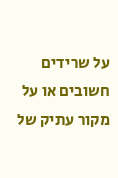על שרידים חשובים או על מקור עתיק של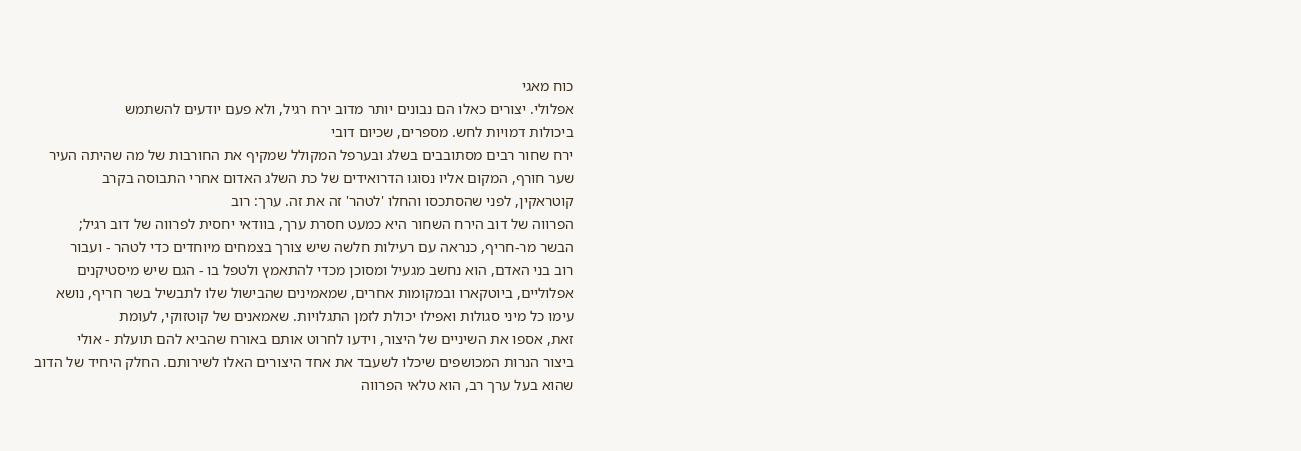כוח מאגי
אפלולי. יצורים כאלו הם נבונים יותר מדוב ירח רגיל, ולא פעם יודעים להשתמש
ביכולות דמויות לחש. מספרים, שכיום דובי
ירח שחור רבים מסתובבים בשלג ובערפל המקולל שמקיף את החורבות של מה שהיתה העיר
שער חורף, המקום אליו נסוגו הדרואידים של כת השלג האדום אחרי התבוסה בקרב
קוטראקין, לפני שהסתכסו והחלו 'לטהר' זה את זה. ערך: רוב
הפרווה של דוב הירח השחור היא כמעט חסרת ערך, בוודאי יחסית לפרווה של דוב רגיל;
הבשר מר-חריף, כנראה עם רעילות חלשה שיש צורך בצמחים מיוחדים כדי לטהר - ועבור
רוב בני האדם, הוא נחשב מגעיל ומסוכן מכדי להתאמץ ולטפל בו - הגם שיש מיסטיקנים
אפלוליים, ביוטקארו ובמקומות אחרים, שמאמינים שהבישול שלו לתבשיל בשר חריף, נושא
עימו כל מיני סגולות ואפילו יכולת לזמן התגלויות. שאמאנים של קוטזוקי, לעומת
זאת, אספו את השיניים של היצור, וידעו לחרוט אותם באורח שהביא להם תועלת - אולי
ביצור הנרות המכושפים שיכלו לשעבד את אחד היצורים האלו לשירותם. החלק היחיד של הדוב
שהוא בעל ערך רב, הוא טלאי הפרווה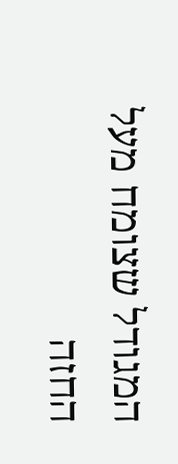המגודל שצומח מעל החזה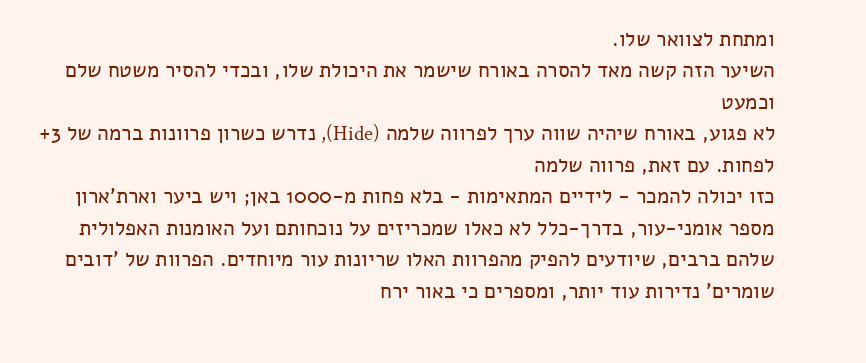ומתחת לצוואר שלו.
השיער הזה קשה מאד להסרה באורח שישמר את היכולת שלו, ובכדי להסיר משטח שלם וכמעט
לא פגוע, באורח שיהיה שווה ערך לפרווה שלמה (Hide), נדרש כשרון פרוונות ברמה של 3+ לפחות. עם זאת, פרווה שלמה
כזו יכולה להמכר - לידיים המתאימות - בלא פחות מ-1000 באן; ויש ביער וארת'ארון
מספר אומני-עור, בדרך-כלל לא כאלו שמכריזים על נוכחותם ועל האומנות האפלולית
שלהם ברבים, שיודעים להפיק מהפרוות האלו שריונות עור מיוחדים. הפרוות של 'דובים
שומרים' נדירות עוד יותר, ומספרים כי באור ירח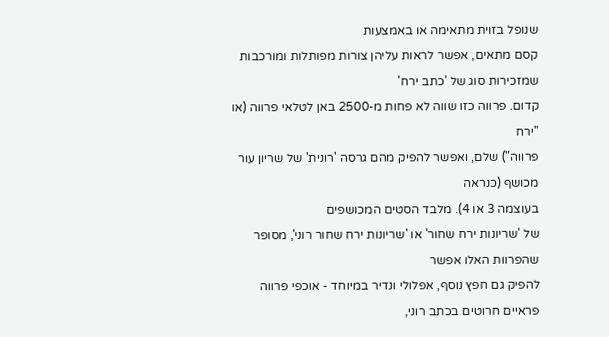שנופל בזוית מתאימה או באמצעות
קסם מתאים, אפשר לראות עליהן צורות מפותלות ומורכבות שמזכירות סוג של 'כתב ירח'
קדום. פרווה כזו שווה לא פחות מ-2500 באן לטלאי פרווה (או "ירח
פרווה") שלם, ואפשר להפיק מהם גרסה 'רונית' של שריון עור מכושף (כנראה
בעוצמה 3 או 4). מלבד הסטים המכושפים
של 'שריונות ירח שחור' או 'שריונות ירח שחור רוני', מסופר שהפרוות האלו אפשר
להפיק גם חפץ נוסף, אפלולי ונדיר במיוחד - אוכפי פרווה פראיים חרוטים בכתב רוני,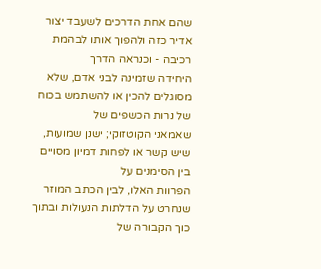שהם אחת הדרכים לשעבד יצור אדיר כזה ולהפוך אותו לבהמת רכיבה - וכנראה הדרך
היחידה שזמינה לבני אדם, שלא מסוגלים להכין או להשתמש בכוח של נרות הכשפים של
שאמאני הקוטזוקי; ישנן שמועות, שיש קשר או לפחות דמיון מסויים בין הסימנים על
הפרוות האלו, לבין הכתב המוזר שנחרט על הדלתות הנעולות ובתוך כוך הקבורה של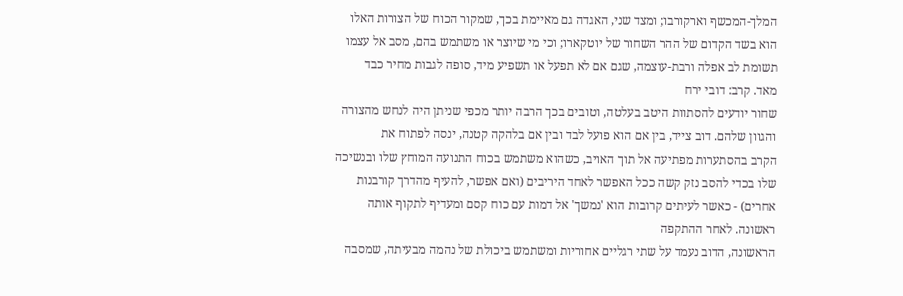המלך-המכשף וארקורבו; ומצד שני, האגדה גם מאיימת בכך, שמקור הכוח של הצורות האלו
הוא בשד הקדום של ההר השחור של יוטקארו; וכי מי שיוצר או משתמש בהם, מסב אל עצמו
תשומת לב אפלה ורבת-עוצמה, שגם אם לא תפעל או תשפיע מיד, סופה לגבות מחיר כבד
מאד. קרב: דובי ירח
שחור יודעים להסתוות היטב בעלטה, וטובים בכך הרבה יותר מכפי שניתן היה לנחש מהצורה
והגוון שלהם. דוב צייד, בין אם הוא פועל לבד ובין אם בלהקה קטנה, ינסה לפתוח את
הקרב בהסתערות מפתיעה אל תוך האויב, כשהוא משתמש בכוח התנועה המוחץ שלו ובנשיכה
שלו בכדי להסב נזק קשה ככל האפשר לאחד היריבים (ואם אפשר, להעיף מהדרך קורבנות
אחרים) - כאשר לעיתים קרובות הוא 'נמשך' אל דמות עם כוח קסם ומעדיף לתקוף אותה
ראשונה. לאחר ההתקפה
הראשונה, הדוב נעמד על שתי רגליים אחוריות ומשתמש ביכולת של נהמה מבעיתה, שמסבה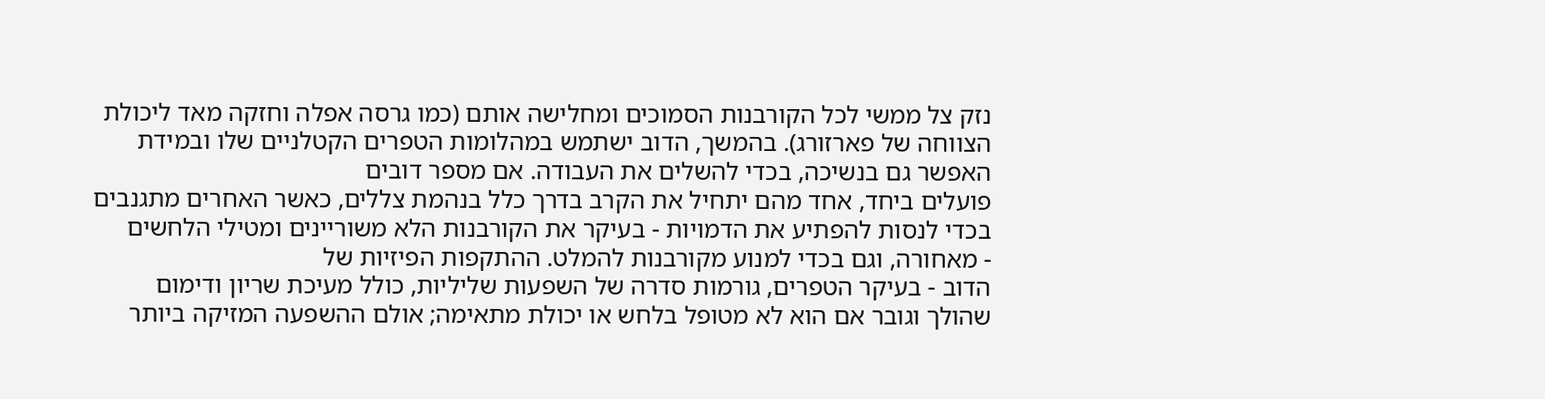נזק צל ממשי לכל הקורבנות הסמוכים ומחלישה אותם (כמו גרסה אפלה וחזקה מאד ליכולת
הצווחה של פארזורג). בהמשך, הדוב ישתמש במהלומות הטפרים הקטלניים שלו ובמידת
האפשר גם בנשיכה, בכדי להשלים את העבודה. אם מספר דובים
פועלים ביחד, אחד מהם יתחיל את הקרב בדרך כלל בנהמת צללים, כאשר האחרים מתגנבים
בכדי לנסות להפתיע את הדמויות - בעיקר את הקורבנות הלא משוריינים ומטילי הלחשים
- מאחורה, וגם בכדי למנוע מקורבנות להמלט. ההתקפות הפיזיות של
הדוב - בעיקר הטפרים, גורמות סדרה של השפעות שליליות, כולל מעיכת שריון ודימום
שהולך וגובר אם הוא לא מטופל בלחש או יכולת מתאימה; אולם ההשפעה המזיקה ביותר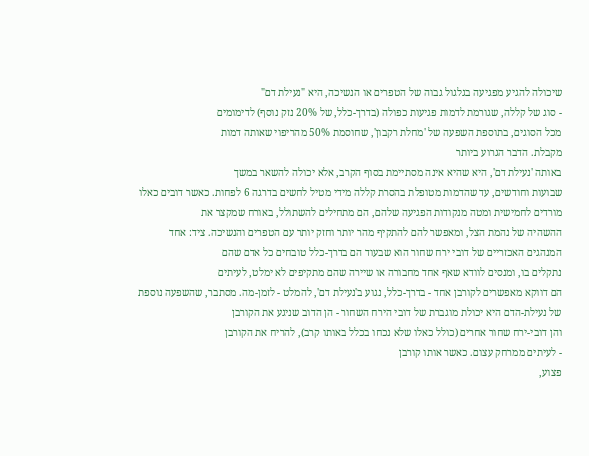שיכולה להגיע מפגיעה בגלגול גבוה של הטפרים או הנשיכה, היא "נעילת דם"
- סוג של קללה, שגורמת לדמות פגיעות כפולה (בדרך-כלל, של 20% נזק נוסף) לדימומים
מכל הסוגים, בתוספת השפעה של 'מחלת רקבון', שחוסמת 50% מהריפוי שאותה דמות
מקבלת. הדבר הגרוע ביותר
באותה 'נעילת דם', היא שהיא אינה מסתיימת בסוף הקרב, אלא יכולה להשאר במשך
שבועות וחודשים, עד שהדמות מטופלת בהסרת קללה מידי מטיל לחשים בדרגה 6 לפחות. כאשר דובים כאלו
מורדים לחמישית ומטה מנקודות הפגיעה שלהם, הם מתחילים להשתולל, באורח שמקצר את
ההשהיה של נהמת הצל, ומאפשר להם להתקיף מהר יותר וחזק יותר עם הטפרים והנשיכה. ציד: אחד
המנהגים האכזריים של דובי ירח שחור הוא שבעוד הם בדרך-כלל טובחים כל אדם שהם
נתקלים בו, ומנסים לוודא שאף אחד מחבורה או שיירה שהם מתקיפים לא ימלט, לעיתים
הם דווקא מאפשרים לקורבן אחד - בדרך-כלל, נגוע ב'נעילת דם', להמלט - לזמן-מה. מסתבר, שהשפעה נוספת
של נעילת-הדם היא יכולת מוגברת של דובי הירח השחור - הן הדוב שניגע את הקורבן
והן דובי-ירח שחור אחרים (כולל כאלו שלא נכחו בכלל באותו קרב), להריח את הקורבן
- לעיתים ממרחק עצום. כאשר אותו קורבן
פצוע,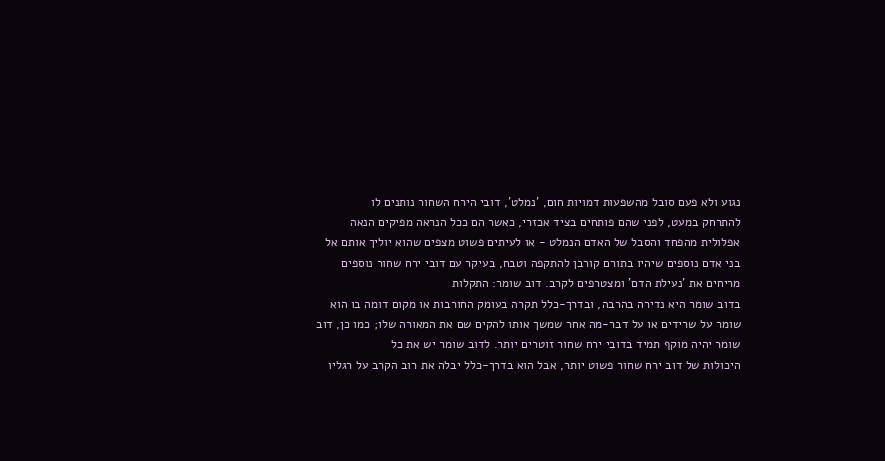נגוע ולא פעם סובל מהשפעות דמויות חום, 'נמלט', דובי הירח השחור נותנים לו
להתרחק במעט, לפני שהם פותחים בציד אכזרי, כאשר הם ככל הנראה מפיקים הנאה
אפלולית מהפחד והסבל של האדם הנמלט - או לעיתים פשוט מצפים שהוא יוליך אותם אל
בני אדם נוספים שיהיו בתורם קורבן להתקפה וטבח, בעיקר עם דובי ירח שחור נוספים
מריחים את 'נעילת הדם' ומצטרפים לקרב. דוב שומר: התקלות
בדוב שומר היא נדירה בהרבה, ובדרך-כלל תקרה בעומק החורבות או מקום דומה בו הוא
שומר על שרידים או על דבר-מה אחר שמשך אותו להקים שם את המאורה שלו; כמו כן, דוב
שומר יהיה מוקף תמיד בדובי ירח שחור זוטרים יותר. לדוב שומר יש את כל
היכולות של דוב ירח שחור פשוט יותר, אבל הוא בדרך-כלל יבלה את רוב הקרב על רגליו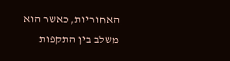האחוריות, כאשר הוא משלב בין התקפות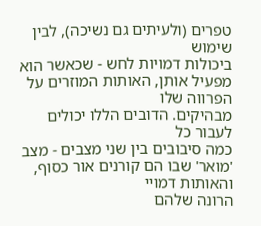טפרים (ולעיתים גם נשיכה), לבין שימוש
ביכולות דמויות לחש - שכאשר הוא מפעיל אותן, האותות המוזרים על הפרווה שלו
מבהיקים. הדובים הללו יכולים לעבור כל
כמה סיבובים בין שני מצבים - מצב 'מואר' שבו הם קורנים אור כסוף, והאותות דמויי
הרונה שלהם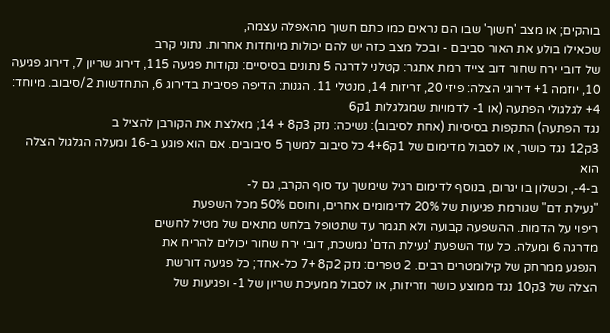בוהקים; או מצב 'חשוך' שבו הם נראים כמו כתם חשוך מהאפלה עצמה,
שכאילו בולע את האור סביבם - ובכל מצב כזה יש להם יכולות מיוחדות אחרות. נתוני קרב
של דובי ירח שחור דוב צייד רמת אתגר: קטלני לדרגה 5 נתונים בסיסיים: נקודות פגיעה 115, דירוג שריון 7, דירוג פגיעה 10, יוזמה 1+ דירוגי הצלה: פיזי 20, זריזות 14, מנטלי 11. הגנות: הדיפה פסיבית בדירוג 6, התחדשות 2/סיבוב. מיוחד: 4+ לגלגולי הפתעה (או 1- לדמויות שמגלגלות 1ק6
נגד הפתעה) התקפות בסיסיות (אחת לסיבוב): נשיכה: נזק 3ק8 + 14; מאלצת את הקורבן להציל ב
3ק12 נגד כושר, או לסבול מדימום של 1ק4+6 כל סיבוב למשך 5 סיבובים. אם הוא פוגע ב-16 ומעלה הגלגול הצלה הוא
ב-4-, וכשלון בו יגרום, בנוסף לדימום רגיל שימשך עד סוף הקרב, גם ל-
"נעילת דם" שגורמת פגיעות של 20% לדימומים אחרים, וחוסם 50% מכל השפעת
ריפוי על הדמות. ההשפעה קבועה ולא תגמר עד שתטופל בלחש מתאים של מטיל לחשים
מדרגה 6 ומעלה. כל עוד השפעת 'נעילת הדם' נמשכת, דובי ירח שחור יכולים להריח את
הנפגע ממרחק של קילומטרים רבים. 2 טפרים: נזק 2ק8 +7 כל-אחד; כל פגיעה דורשת
הצלה של 3ק10 נגד ממוצע כושר וזריזות, או לסבול ממעיכת שריון של 1- ופגיעות של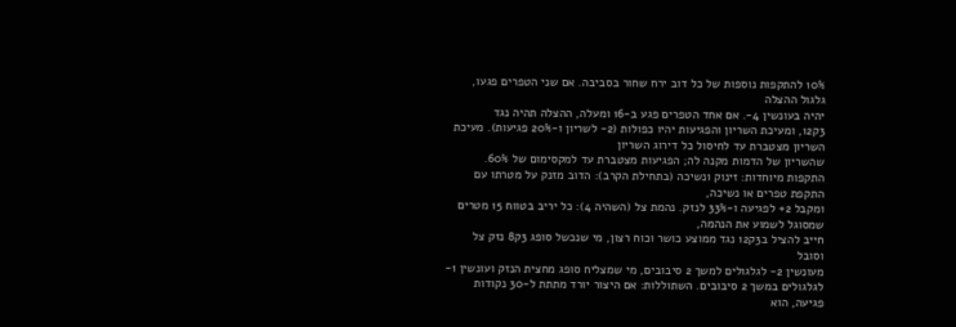10% להתקפות נוספות של כל דוב ירח שחור בסביבה. אם שני הטפרים פגעו, גלגול ההצלה
יהיה בעונשין 4-. אם אחד הטפרים פגע ב-16 ומעלה, ההצלה תהיה נגד
3ק12, ומעיכת השריון והפגיעות יהיו כפולות (2- לשריון ו-20% פגיעות). מעיכת השריון מצטברת עד לחיסול כל דירוג השריון
שהשריון של הדמות מקנה לה; הפגיעות מצטברת עד למקסימום של 60%. התקפות מיוחדות: זינוק ונשיכה (בתחילת הקרב): הדוב מזנק על מטרתו עם התקפת טפרים או נשיכה,
ומקבל 2+ לפגיעה ו-33% לנזק. נהמת צל (השהיה 4): כל יריב בטווח 15 מטרים שמסוגל לשמוע את הנהמה,
חייב להציל ב3ק12 נגד ממוצע כושר וכוח רצון, מי שנכשל סופג 3ק8 נזק צל וסובל
מעונשין 2- לגלגולים למשך 2 סיבובים, מי שמצליח סופג מחצית הנזק ועונשין 1-
לגלגולים במשך 2 סיבובים. השתוללות: אם היצור יורד מתתת ל-30 נקודות פגיעה, הוא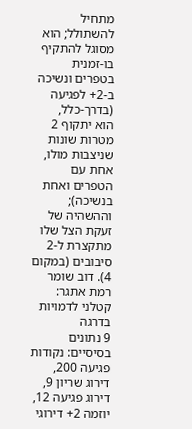מתחיל להשתולל; הוא מסוגל להתקיף בו-זמנית בטפרים ונשיכה ב-2+ לפגיעה (בדרך-כלל,
הוא יתקוף 2 מטרות שונות שניצבות מולו, אחת עם הטפרים ואחת בנשיכה); וההשהיה של
זעקת הצל שלו מתקצרת ל-2 סיבובים (במקום 4). דוב שומר רמת אתגר: קטלני לדמויות בדרגה
9 נתונים בסיסיים: נקודות פגיעה 200, דירוג שריון 9, דירוג פגיעה 12,
יוזמה 2+ דירוגי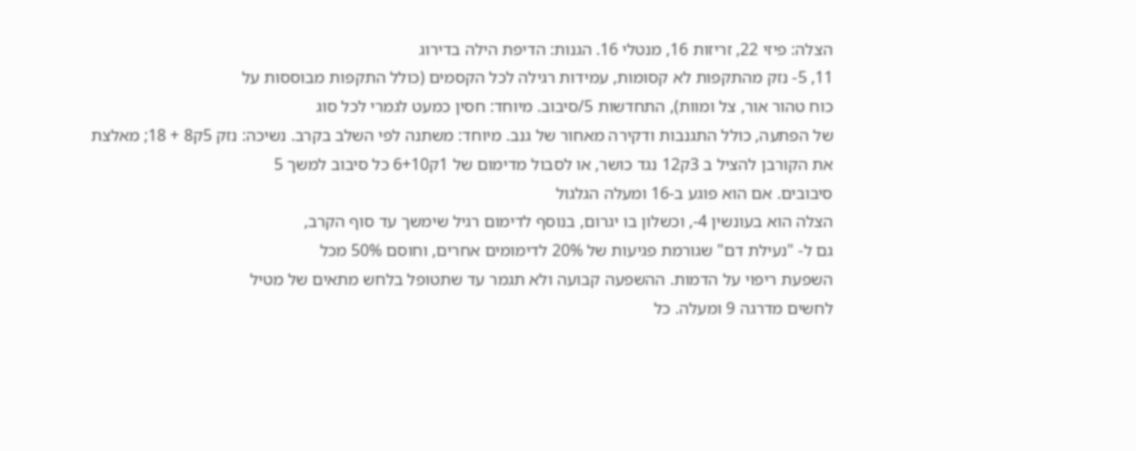הצלה: פיזי 22, זריזות 16, מנטלי 16. הגנות: הדיפת הילה בדירוג
11, 5- נזק מהתקפות לא קסומות, עמידות רגילה לכל הקסמים (כולל התקפות מבוססות על
כוח טהור אור, צל ומוות), התחדשות 5/סיבוב. מיוחד: חסין כמעט לגמרי לכל סוג
של הפתעה, כולל התגנבות ודקירה מאחור של גנב. מיוחד: משתנה לפי השלב בקרב. נשיכה: נזק 5ק8 + 18; מאלצת
את הקורבן להציל ב 3ק12 נגד כושר, או לסבול מדימום של 1ק6+10 כל סיבוב למשך 5
סיבובים. אם הוא פוגע ב-16 ומעלה הגלגול
הצלה הוא בעונשין 4-, וכשלון בו יגרום, בנוסף לדימום רגיל שימשך עד סוף הקרב,
גם ל- "נעילת דם" שגורמת פגיעות של 20% לדימומים אחרים, וחוסם 50% מכל
השפעת ריפוי על הדמות. ההשפעה קבועה ולא תגמר עד שתטופל בלחש מתאים של מטיל
לחשים מדרגה 9 ומעלה. כל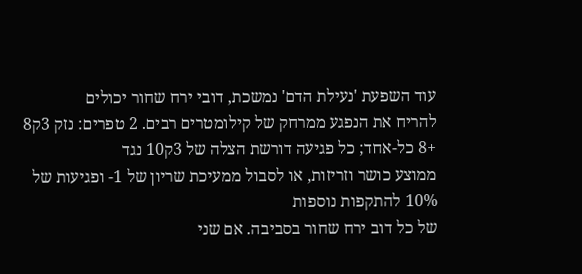עוד השפעת 'נעילת הדם' נמשכת, דובי ירח שחור יכולים
להריח את הנפגע ממרחק של קילומטרים רבים. 2 טפרים: נזק 3ק8 +8 כל-אחד; כל פגיעה דורשת הצלה של 3ק10 נגד
ממוצע כושר וזריזות, או לסבול ממעיכת שריון של 1- ופגיעות של 10% להתקפות נוספות
של כל דוב ירח שחור בסביבה. אם שני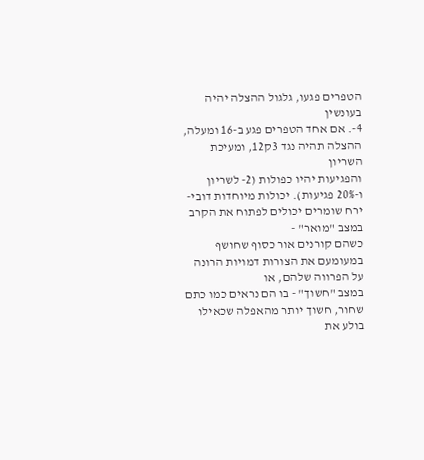הטפרים פגעו, גלגול ההצלה יהיה בעונשין
4-. אם אחד הטפרים פגע ב-16 ומעלה, ההצלה תהיה נגד 3ק12, ומעיכת השריון
והפגיעות יהיו כפולות (2- לשריון ו-20% פגיעות). יכולות מיוחדות דובי-ירח שומרים יכולים לפתוח את הקרב במצב "מואר" -
כשהם קורנים אור כסוף שחושף במעומעם את הצורות דמויות הרונה על הפרווה שלהם, או
במצב "חשוך" - בו הם נראים כמו כתם שחור, חשוך יותר מהאפלה שכאילו
בולע את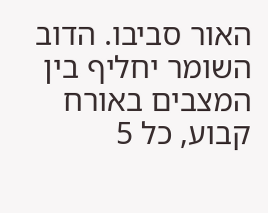האור סביבו. הדוב השומר יחליף בין המצבים באורח קבוע, כל 5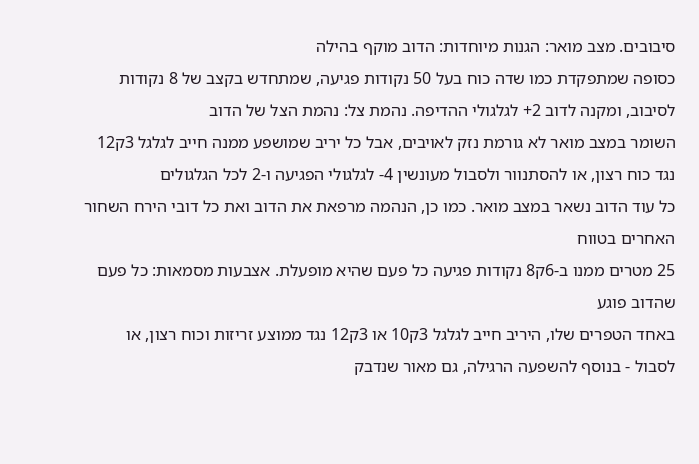סיבובים. מצב מואר: הגנות מיוחדות: הדוב מוקף בהילה
כסופה שמתפקדת כמו שדה כוח בעל 50 נקודות פגיעה, שמתחדש בקצב של 8 נקודות
לסיבוב, ומקנה לדוב 2+ לגלגולי ההדיפה. נהמת צל: נהמת הצל של הדוב
השומר במצב מואר לא גורמת נזק לאויבים, אבל כל יריב שמושפע ממנה חייב לגלגל 3ק12
נגד כוח רצון, או להסתנוור ולסבול מעונשין 4- לגלגולי הפגיעה ו-2 לכל הגלגולים
כל עוד הדוב נשאר במצב מואר. כמו כן, הנהמה מרפאת את הדוב ואת כל דובי הירח השחור האחרים בטווח
25 מטרים ממנו ב-6ק8 נקודות פגיעה כל פעם שהיא מופעלת. אצבעות מסמאות: כל פעם שהדוב פוגע
באחד הטפרים שלו, היריב חייב לגלגל 3ק10 או 3ק12 נגד ממוצע זריזות וכוח רצון, או
לסבול - בנוסף להשפעה הרגילה, גם מאור שנדבק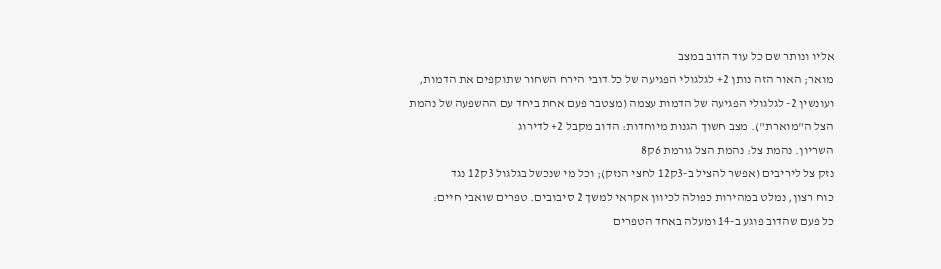אליו ונותר שם כל עוד הדוב במצב
מואר; האור הזה נותן 2+ לגלגולי הפגיעה של כל דובי הירח השחור שתוקפים את הדמות,
ועונשין 2- לגלגולי הפגיעה של הדמות עצמה (מצטבר פעם אחת ביחד עם ההשפעה של נהמת
הצל ה"מוארת"). מצב חשוך הגנות מיוחדות: הדוב מקבל 2+ לדירוג
השריון. נהמת צל: נהמת הצל גורמת 6ק8
נזק צל ליריבים (אפשר להציל ב-3ק12 לחצי הנזק); וכל מי שנכשל בגלגול 3ק12 נגד
כוח רצון, נמלט במהירות כפולה לכיוון אקראי למשך 2 סיבובים. טפרים שואבי חיים:
כל פעם שהדוב פוגע ב-14 ומעלה באחד הטפרים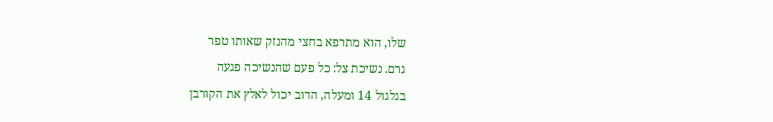שלו, הוא מתרפא בחצי מהנזק שאותו טפר
גרם. נשיכת צל: כל פעם שהנשיכה פגעה
בגלגול 14 ומעלה, הדוב יכול לאלץ את הקורבן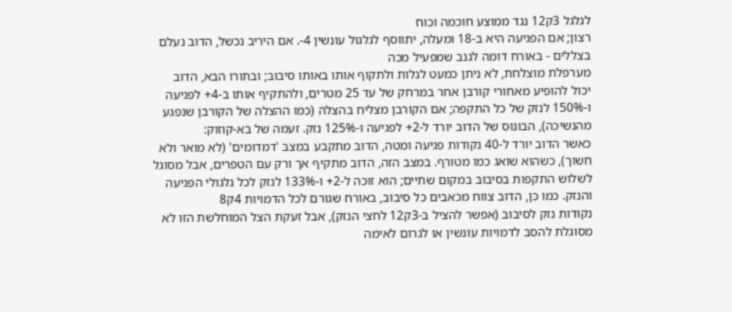לגלגל 3ק12 נגד ממוצע חוכמה וכוח
רצון; אם הפגיעה היא ב-18 ומעלה, יתווסף לגלגול עונשין 4-. אם היריב נכשל, הדוב נעלם בצללים - באורח דומה לגנב שמפעיל מכה
מערפלת מוצלחת, לא ניתן כמעט לגלות ולתקוף אותו באותו סיבוב; ובתורו הבא, הדוב
יכול להופיע מאחורי קורבן אחר במרחק של עד 25 מטרים, ולהתקיף אותו ב-4+ לפגיעה
ו-150% לנזק של כל התקפה; אם הקורבן מצליח בהצלה (כמו ההצלה של הקורבן שנפגע
מהנשיכה), הבונוס של הדוב יורד ל-2+ לפגיעה ו-125% נזק. זעמה של בא-קוזוק:
כאשר הדוב יורד ל-40 נקודות פגיעה ומטה, הדוב מתקבע במצב 'דמדומים' (לא מואר ולא
חשוך), כשהוא שואג כמו מטורף. במצב הזה, הדוב מתקיף אך ורק עם הטפרים, אבל מסוגל
לשלוש התקפות בסיבוב במקום שתיים; הוא זוכה ל-2+ ו-133% לנזק לכל גלגולי הפגיעה
והנזק. כמו כן, הדוב צווח מכאבים כל סיבוב, באורח שגורם לכל הדמויות 4ק8
נקודות נזק לסיבוב (אפשר להציל ב-3ק12 לחצי הנזק), אבל זעקת הצל המוחלשת הזו לא
מסוגלת להסב לדמויות עונשין או לגרום לאימה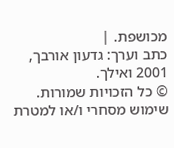מכושפת. |
כתב וערך: גדעון אורבך, 2001 ואילך.
© כל הזכויות שמורות. שימוש מסחרי ו/או למטרת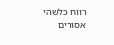רווח כלשהי אסורים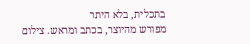בתכלית, בלא היתר
מפורש מהיוצר, בכתב ומראש. צילום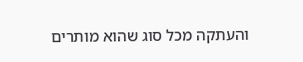והעתקה מכל סוג שהוא מותרים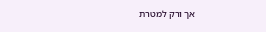אך ורק למטרת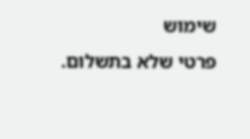שימוש
פרטי שלא בתשלום.